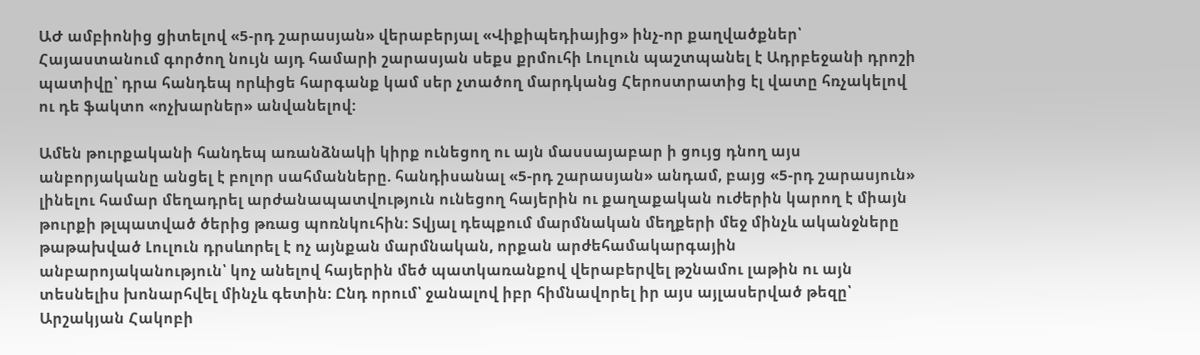ԱԺ ամբիոնից ցիտելով «5-րդ շարասյան» վերաբերյալ «Վիքիպեդիայից» ինչ-որ քաղվածքներ՝ Հայաստանում գործող նույն այդ համարի շարասյան սեքս քրմուհի Լուլուն պաշտպանել է Ադրբեջանի դրոշի պատիվը՝ դրա հանդեպ որևիցե հարգանք կամ սեր չտածող մարդկանց Հերոստրատից էլ վատը հռչակելով ու դե ֆակտո «ոչխարներ» անվանելով:

Ամեն թուրքականի հանդեպ առանձնակի կիրք ունեցող ու այն մասսայաբար ի ցույց դնող այս անբորյականը անցել է բոլոր սահմանները. հանդիսանալ «5-րդ շարասյան» անդամ, բայց «5-րդ շարասյուն» լինելու համար մեղադրել արժանապատվություն ունեցող հայերին ու քաղաքական ուժերին կարող է միայն թուրքի թլպատված ծերից թռաց պոռնկուհին: Տվյալ դեպքում մարմնական մեղքերի մեջ մինչև ականջները թաթախված Լուլուն դրսևորել է ոչ այնքան մարմնական, որքան արժեհամակարգային անբարոյականություն՝ կոչ անելով հայերին մեծ պատկառանքով վերաբերվել թշնամու լաթին ու այն տեսնելիս խոնարհվել մինչև գետին: Ընդ որում՝ ջանալով իբր հիմնավորել իր այս այլասերված թեզը՝ Արշակյան Հակոբի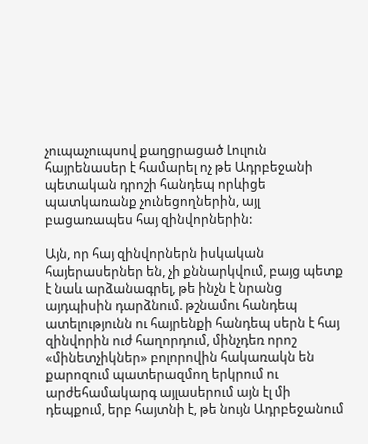չուպաչուպսով քաղցրացած Լուլուն հայրենասեր է համարել ոչ թե Ադրբեջանի պետական դրոշի հանդեպ որևիցե պատկառանք չունեցողներին, այլ բացառապես հայ զինվորներին:

Այն, որ հայ զինվորներն իսկական հայերասերներ են, չի քննարկվում, բայց պետք է նաև արձանագրել, թե ինչն է նրանց այդպիսին դարձնում. թշնամու հանդեպ ատելությունն ու հայրենքի հանդեպ սերն է հայ զինվորին ուժ հաղորդում, մինչդեռ որոշ «մինետչիկներ» բոլորովին հակառակն են քարոզում պատերազմող երկրում ու արժեհամակարգ այլասերում այն էլ մի դեպքում, երբ հայտնի է, թե նույն Ադրբեջանում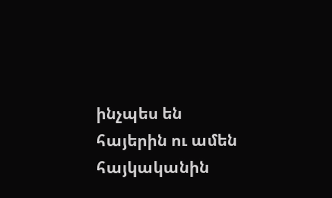ինչպես են հայերին ու ամեն հայկականին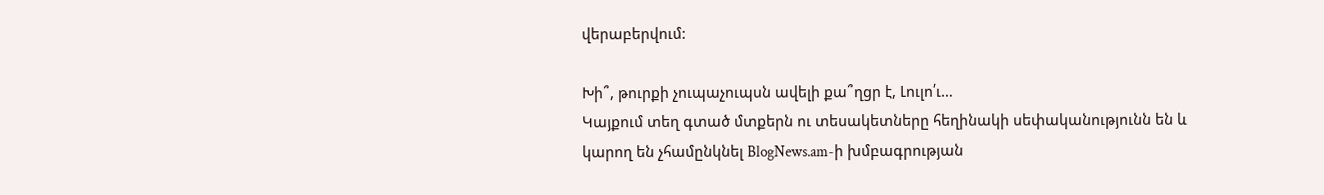վերաբերվում:

Խի՞, թուրքի չուպաչուպսն ավելի քա՞ղցր է, Լուլո՛ւ…
Կայքում տեղ գտած մտքերն ու տեսակետները հեղինակի սեփականությունն են և կարող են չհամընկնել BlogNews.am-ի խմբագրության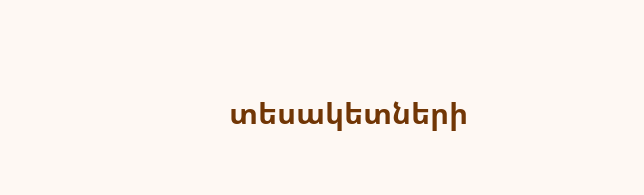տեսակետների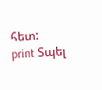հետ:
print Տպել